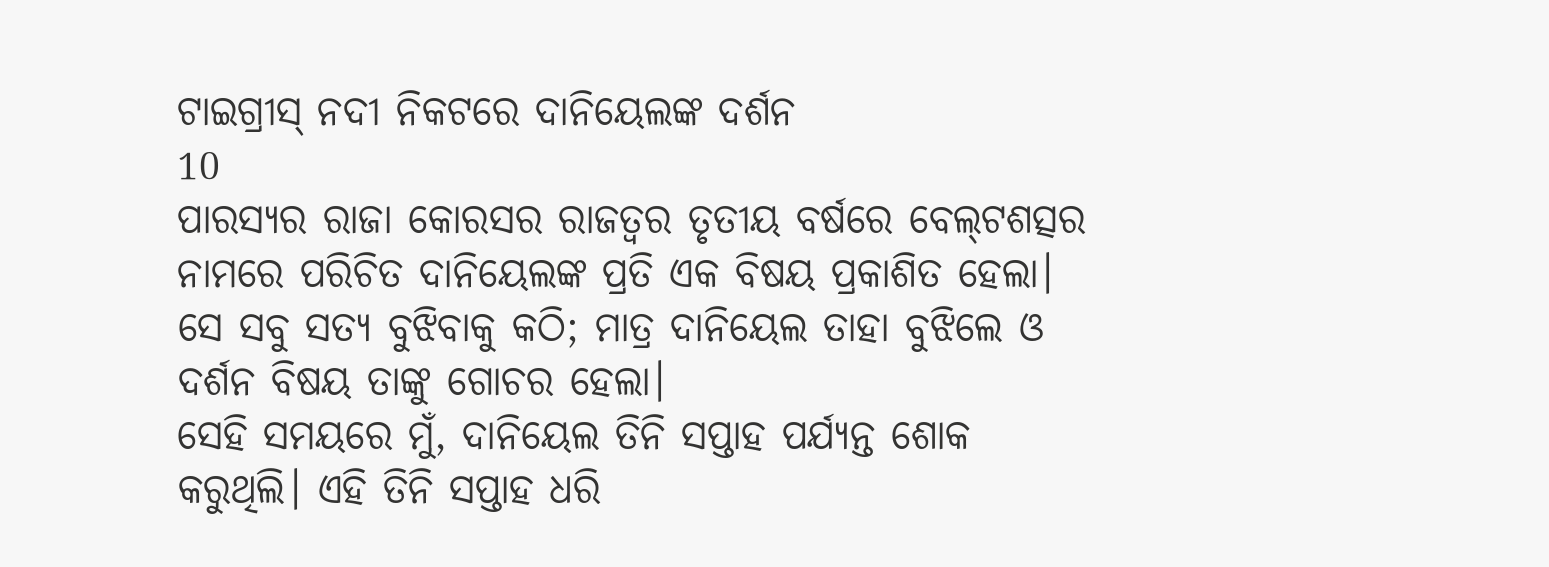ଟାଇଗ୍ରୀସ୍ ନଦୀ ନିକଟରେ ଦାନିୟେଲଙ୍କ ଦର୍ଶନ
10
ପାରସ୍ୟର ରାଜା କୋରସର ରାଜତ୍ୱର ତୃତୀୟ ବର୍ଷରେ ବେ‌‌ଲ୍‌‌‌‌ଟଶତ୍ସର ନାମରେ ପରିଚିତ ଦାନିୟେଲଙ୍କ ପ୍ରତି ଏକ ବିଷୟ ପ୍ରକାଶିତ ହେଲା। ସେ ସବୁ ସତ୍ୟ ବୁଝିବାକୁ କଠି; ମାତ୍ର ଦାନିୟେଲ ତାହା ବୁଝିଲେ ଓ ଦର୍ଶନ ବିଷୟ ତାଙ୍କୁ ଗୋଚର ହେଲା।
ସେହି ସମୟରେ ମୁଁ, ଦାନିୟେଲ ତିନି ସପ୍ତାହ ପର୍ଯ୍ୟନ୍ତ ଶୋକ କରୁଥିଲି। ଏହି ତିନି ସପ୍ତାହ ଧରି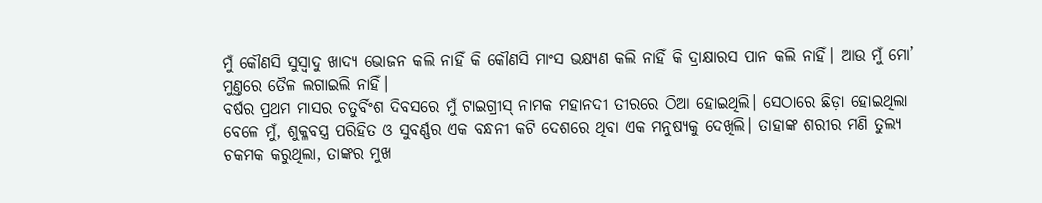ମୁଁ କୌଣସି ସୁସ୍ୱାଦୁ ଖାଦ୍ୟ ଭୋଜନ କଲି ନାହିଁ କି କୌଣସି ମାଂସ ଭକ୍ଷ୍ୟଣ କଲି ନାହିଁ କି ଦ୍ରାକ୍ଷାରସ ପାନ କଲି ନାହିଁ। ଆଉ ମୁଁ ମୋ’ ମୁଣ୍ତରେ ତୈଳ ଲଗାଇଲି ନାହିଁ।
ବର୍ଷର ପ୍ରଥମ ମାସର ଚତୁର୍ବିଂଶ ଦିବସରେ ମୁଁ ଟାଇଗ୍ରୀସ୍ ନାମକ ମହାନଦୀ ତୀରରେ ଠିଆ ହୋଇଥିଲି। ସେଠାରେ ଛିଡ଼ା ହୋଇଥିଲା ବେଳେ ମୁଁ, ଶୁକ୍ଳବସ୍ତ୍ର ପରିହିତ ଓ ସୁବର୍ଣ୍ଣର ଏକ ବନ୍ଧନୀ କଟି ଦେଶରେ ଥିବା ଏକ ମନୁଷ୍ୟକୁ ଦେଖିଲି। ତାହାଙ୍କ ଶରୀର ମଣି ତୁଲ୍ୟ ଚକମକ କରୁଥିଲା, ତାଙ୍କର ମୁଖ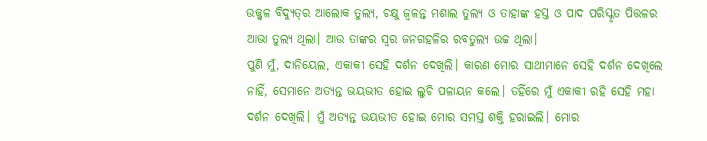ଉଜ୍ଜ୍ୱଳ ବିଦ୍ୟୁ‌‌ତ୍‌‌ର ଆଲୋକ ତୁଲ୍ୟ, ଚକ୍ଷୁ ଜ୍ୱଳନ୍ତ ମଶାଲ ତୁଲ୍ୟ ଓ ତାହାଙ୍କ ହସ୍ତ ଓ ପାଦ ପରିସ୍କୃତ ପିତ୍ତଳର ଆଭା ତୁଲ୍ୟ ଥିଲା। ଆଉ ତାଙ୍କର ସ୍ୱର ଜନଗହଳିର ରବତୁଲ୍ୟ ଉଚ୍ଚ ଥିଲା।
ପୁଣି ମୁଁ, ଦାନିୟେଲ, ଏକାକୀ ସେହି ଦର୍ଶନ ଦେଖିଲି। କାରଣ ମୋର ସାଥୀମାନେ ସେହି ଦର୍ଶନ ଦେଖିଲେ ନାହିଁ, ସେମାନେ ଅତ୍ୟନ୍ତ ଭୟଭୀତ ହୋଇ ଲୁଚି ପଳାୟନ କଲେ। ତହିଁରେ ମୁଁ ଏକାକୀ ରହି ସେହି ମହା ଦର୍ଶନ ଦେଖିଲି। ମୁଁ ଅତ୍ୟନ୍ତ ଭୟଭୀତ ହୋଇ ମୋର ସମସ୍ତ ଶକ୍ତି ହରାଇଲି। ମୋର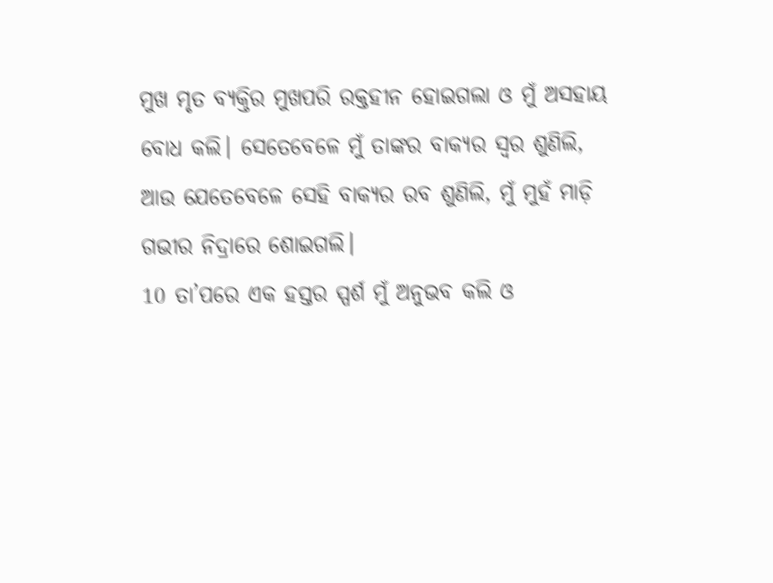ମୁଖ ମୃତ ବ୍ୟକ୍ତିର ମୁଖପରି ରକ୍ତହୀନ ହୋଇଗଲା ଓ ମୁଁ ଅସହାୟ ବୋଧ କଲି। ସେତେବେଳେ ମୁଁ ତାଙ୍କର ବାକ୍ୟର ସ୍ୱର ଶୁଣିଲି, ଆଉ ଯେତେବେଳେ ସେହି ବାକ୍ୟର ରବ ଶୁଣିଲି, ମୁଁ ମୁହଁ ମାଡ଼ି ଗଭୀର ନିଦ୍ରାରେ ଶୋଇଗଲି।
10 ତା’ପରେ ଏକ ହସ୍ତର ସ୍ପର୍ଶ ମୁଁ ଅନୁଭବ କଲି ଓ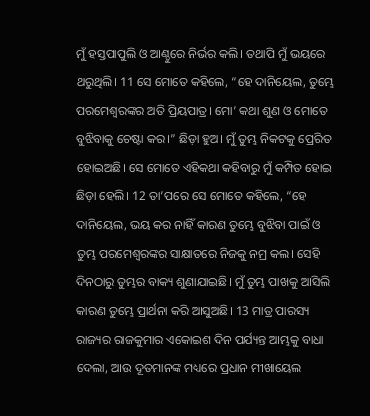ମୁଁ ହସ୍ତପାପୁଲି ଓ ଆଣ୍ଠୁରେ ନିର୍ଭର କଲି। ତଥାପି ମୁଁ ଭୟରେ ଥରୁଥିଲି। 11 ସେ ମୋତେ କହିଲେ, “ହେ ଦାନିୟେଲ, ତୁମ୍ଭେ ପରମେଶ୍ୱରଙ୍କର ଅତି ପ୍ରିୟପାତ୍ର। ମୋ’ କଥା ଶୁଣ ଓ ମୋତେ ବୁଝିବାକୁ ଚେଷ୍ଟା କର।” ଛିଡ଼ା ହୁଅ। ମୁଁ ତୁମ୍ଭ ନିକଟକୁ ପ୍ରେରିତ ହୋଇଅଛି। ସେ ମୋତେ ଏହିକଥା କହିବାରୁ ମୁଁ କମ୍ପିତ ହୋଇ ଛିଡ଼ା ହେଲି। 12 ତା’ପରେ ସେ ମୋତେ କହିଲେ, “ହେ ଦାନିୟେଲ, ଭୟ କର ନାହିଁ କାରଣ ତୁମ୍ଭେ ବୁଝିବା ପାଇଁ ଓ ତୁମ୍ଭ ପରମେଶ୍ୱରଙ୍କର ସାକ୍ଷାତରେ ନିଜକୁ ନମ୍ର କଲ। ସେହି ଦିନଠାରୁ ତୁମ୍ଭର ବାକ୍ୟ ଶୁଣାଯାଇଛି। ମୁଁ ତୁମ୍ଭ ପାଖକୁ ଆସିଲି କାରଣ ତୁମ୍ଭେ ପ୍ରାର୍ଥନା କରି ଆସୁଅଛି। 13 ମାତ୍ର ପାରସ୍ୟ ରାଜ୍ୟର ରାଜକୁମାର ଏକୋଇଶ ଦିନ ପର୍ଯ୍ୟନ୍ତ ଆମ୍ଭକୁ ବାଧା ଦେଲା, ଆଉ ଦୂତମାନଙ୍କ ମଧ୍ୟରେ ପ୍ରଧାନ ମୀଖାୟେଲ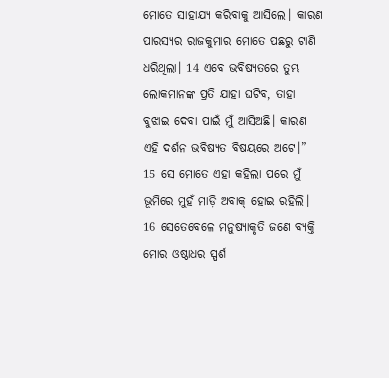ମୋତେ ସାହାଯ୍ୟ କରିବାକୁ ଆସିଲେ। କାରଣ ପାରସ୍ୟର ରାଜକୁମାର ମୋତେ ପଛରୁ ଟାଣି ଧରିଥିଲା। 14 ଏବେ ଭବିଷ୍ୟତରେ ତୁମ୍ଭ ଲୋକମାନଙ୍କ ପ୍ରତି ଯାହା ଘଟିବ, ତାହା ବୁଝାଇ ଦେବା ପାଇଁ ମୁଁ ଆସିଅଛି। କାରଣ ଏହି ଦର୍ଶନ ଭବିଷ୍ୟତ ବିଷୟରେ ଅଟେ।”
15 ସେ ମୋତେ ଏହା କହିଲା ପରେ ମୁଁ ଭୂମିରେ ମୁହଁ ମାଡ଼ି ଅବାକ୍ ହୋଇ ରହିଲି। 16 ସେତେବେଳେ ମନୁଷ୍ୟାକୃତି ଜଣେ ବ୍ୟକ୍ତି ମୋର ଓଷ୍ଠାଧର ସ୍ପର୍ଶ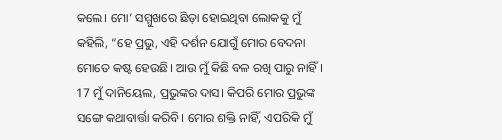କଲେ। ମୋ’ ସମ୍ମୁଖରେ ଛିଡ଼ା ହୋଇଥିବା ଲୋକକୁ ମୁଁ କହିଲି, “ହେ ପ୍ରଭୁ, ଏହି ଦର୍ଶନ ଯୋଗୁଁ ମୋର ବେଦନା ମୋତେ କଷ୍ଟ ହେଉଛି। ଆଉ ମୁଁ କିଛି ବଳ ରଖି ପାରୁ ନାହିଁ। 17 ମୁଁ ଦାନିୟେଲ, ପ୍ରଭୁଙ୍କର ଦାସ। କିପରି ମୋର ପ୍ରଭୁଙ୍କ ସଙ୍ଗେ କଥାବାର୍ତ୍ତା କରିବି। ମୋର ଶକ୍ତି ନାହିଁ, ଏପରିକି ମୁଁ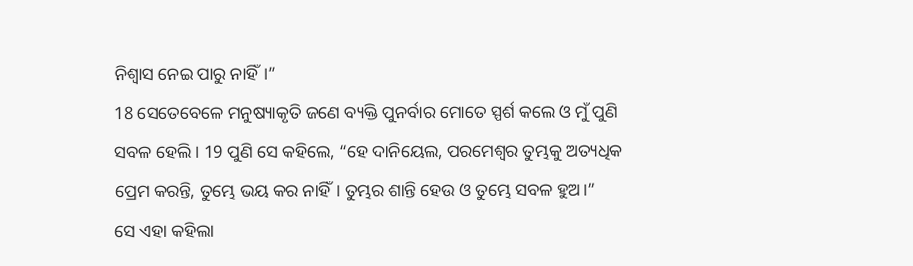ନିଶ୍ୱାସ ନେଇ ପାରୁ ନାହିଁ।”
18 ସେତେବେଳେ ମନୁଷ୍ୟାକୃତି ଜଣେ ବ୍ୟକ୍ତି ପୁନର୍ବାର ମୋତେ ସ୍ପର୍ଶ କଲେ ଓ ମୁଁ ପୁଣି ସବଳ ହେଲି। 19 ପୁଣି ସେ କହିଲେ, “ହେ ଦାନିୟେଲ, ପରମେଶ୍ୱର ତୁମ୍ଭକୁ ଅତ୍ୟଧିକ ପ୍ରେମ କରନ୍ତି, ତୁମ୍ଭେ ଭୟ କର ନାହିଁ। ତୁମ୍ଭର ଶାନ୍ତି ହେଉ ଓ ତୁମ୍ଭେ ସବଳ ହୁଅ।”
ସେ ଏହା କହିଲା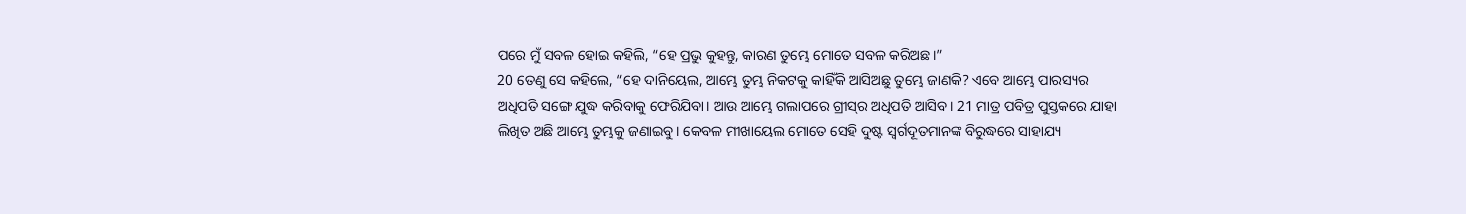ପରେ ମୁଁ ସବଳ ହୋଇ କହିଲି, “ହେ ପ୍ରଭୁ କୁହନ୍ତୁ, କାରଣ ତୁମ୍ଭେ ମୋତେ ସବଳ କରିଅଛ।”
20 ତେଣୁ ସେ କହିଲେ, “ହେ ଦାନିୟେଲ, ଆମ୍ଭେ ତୁମ୍ଭ ନିକଟକୁ କାହିଁକି ଆସିଅଛୁ ତୁମ୍ଭେ ଜାଣକି? ଏବେ ଆମ୍ଭେ ପାରସ୍ୟର ଅଧିପତି ସଙ୍ଗେ ଯୁଦ୍ଧ କରିବାକୁ ଫେରିଯିବା। ଆଉ ଆମ୍ଭେ ଗଲାପରେ ଗ୍ରୀ‌‌ସ୍‌‌ର ଅଧିପତି ଆସିବ। 21 ମାତ୍ର ପବିତ୍ର ପୁସ୍ତକରେ ଯାହା ଲିଖିତ ଅଛି ଆମ୍ଭେ ତୁମ୍ଭକୁ ଜଣାଇବୁ। କେବଳ ମୀଖାୟେଲ ମୋତେ ସେହି ଦୁଷ୍ଟ ସ୍ୱର୍ଗଦୂତମାନଙ୍କ ବିରୁଦ୍ଧରେ ସାହାଯ୍ୟ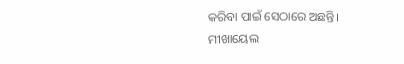କରିବା ପାଇଁ ସେଠାରେ ଅଛନ୍ତି। ମୀଖାୟେଲ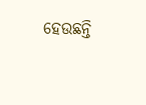ହେଉଛନ୍ତି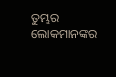ତୁମ୍ଭର ଲୋକମାନଙ୍କର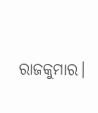ରାଜକୁମାର।